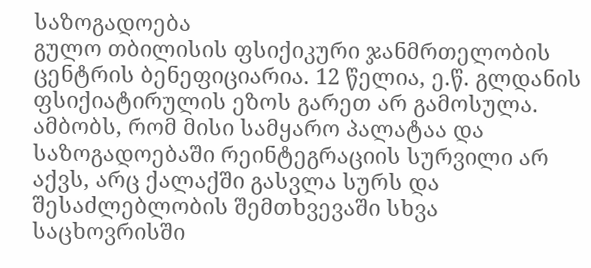საზოგადოება
გულო თბილისის ფსიქიკური ჯანმრთელობის ცენტრის ბენეფიციარია. 12 წელია, ე.წ. გლდანის ფსიქიატირულის ეზოს გარეთ არ გამოსულა. ამბობს, რომ მისი სამყარო პალატაა და საზოგადოებაში რეინტეგრაციის სურვილი არ აქვს, არც ქალაქში გასვლა სურს და შესაძლებლობის შემთხვევაში სხვა საცხოვრისში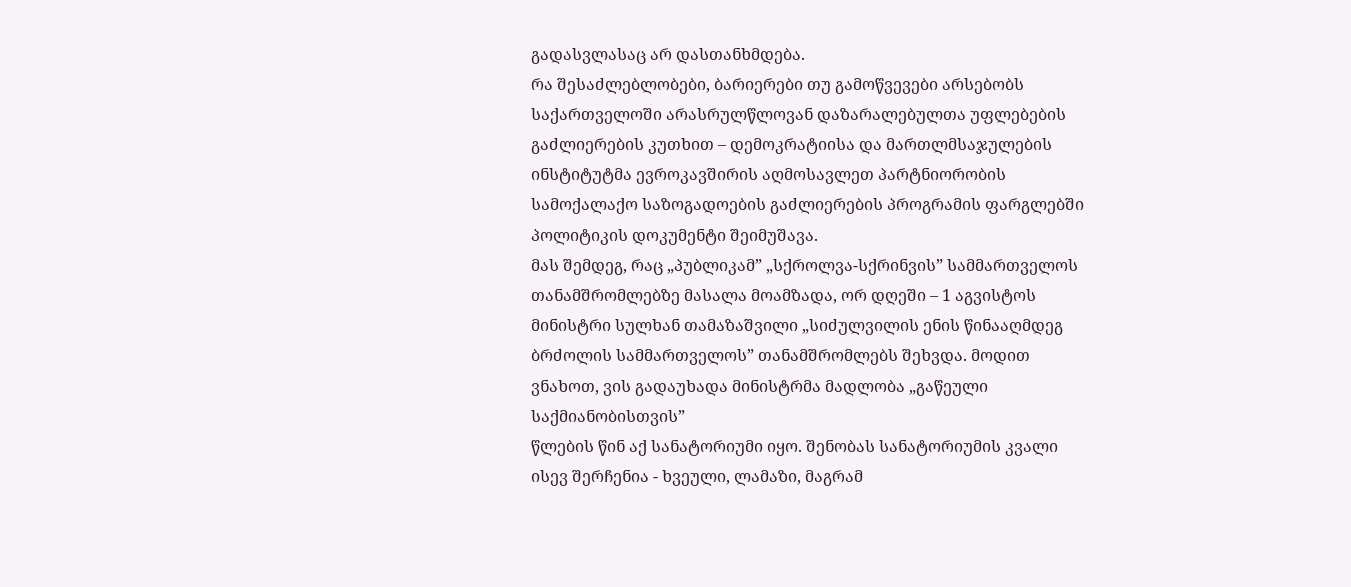გადასვლასაც არ დასთანხმდება.
რა შესაძლებლობები, ბარიერები თუ გამოწვევები არსებობს საქართველოში არასრულწლოვან დაზარალებულთა უფლებების გაძლიერების კუთხით – დემოკრატიისა და მართლმსაჯულების ინსტიტუტმა ევროკავშირის აღმოსავლეთ პარტნიორობის სამოქალაქო საზოგადოების გაძლიერების პროგრამის ფარგლებში პოლიტიკის დოკუმენტი შეიმუშავა.
მას შემდეგ, რაც „პუბლიკამ” „სქროლვა-სქრინვის” სამმართველოს თანამშრომლებზე მასალა მოამზადა, ორ დღეში – 1 აგვისტოს მინისტრი სულხან თამაზაშვილი „სიძულვილის ენის წინააღმდეგ ბრძოლის სამმართველოს” თანამშრომლებს შეხვდა. მოდით ვნახოთ, ვის გადაუხადა მინისტრმა მადლობა „გაწეული საქმიანობისთვის”
წლების წინ აქ სანატორიუმი იყო. შენობას სანატორიუმის კვალი ისევ შერჩენია - ხვეული, ლამაზი, მაგრამ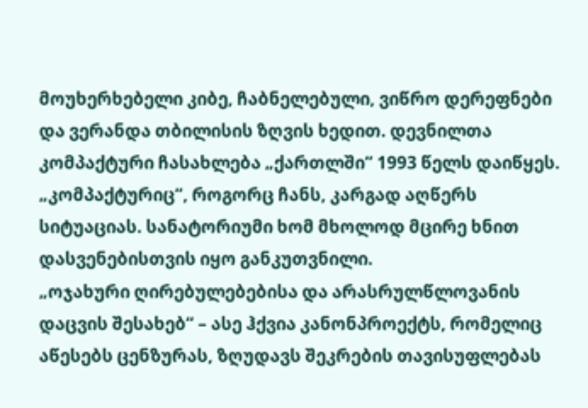მოუხერხებელი კიბე, ჩაბნელებული, ვიწრო დერეფნები და ვერანდა თბილისის ზღვის ხედით. დევნილთა კომპაქტური ჩასახლება „ქართლში“ 1993 წელს დაიწყეს. „კომპაქტურიც“, როგორც ჩანს, კარგად აღწერს სიტუაციას. სანატორიუმი ხომ მხოლოდ მცირე ხნით დასვენებისთვის იყო განკუთვნილი.
„ოჯახური ღირებულებებისა და არასრულწლოვანის დაცვის შესახებ“ – ასე ჰქვია კანონპროექტს, რომელიც აწესებს ცენზურას, ზღუდავს შეკრების თავისუფლებას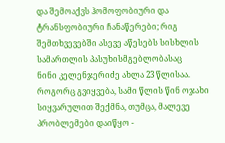და შემოაქვს ჰომოფობიური და ტრანსფობიური ჩანაწერები; რიგ შემთხვევებში ასევე აწესებს სისხლის სამართლის პასუხისმგებლობასაც
ნინი კელენჯერიძე ახლა 23 წლისაა. როგორც გვიყვება, სამი წლის წინ ოჯახი სიყვარულით შექმნა, თუმცა, მალევე პრობლემები დაიწყო -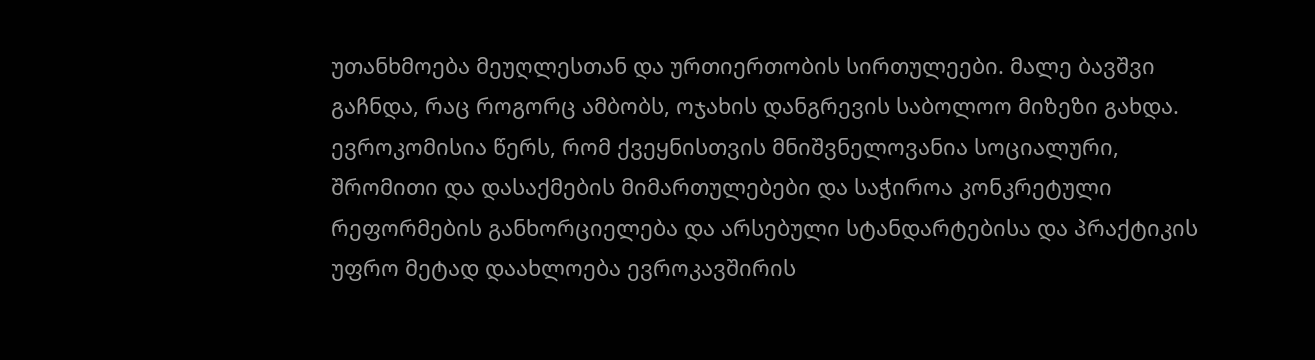უთანხმოება მეუღლესთან და ურთიერთობის სირთულეები. მალე ბავშვი გაჩნდა, რაც როგორც ამბობს, ოჯახის დანგრევის საბოლოო მიზეზი გახდა.
ევროკომისია წერს, რომ ქვეყნისთვის მნიშვნელოვანია სოციალური, შრომითი და დასაქმების მიმართულებები და საჭიროა კონკრეტული რეფორმების განხორციელება და არსებული სტანდარტებისა და პრაქტიკის უფრო მეტად დაახლოება ევროკავშირის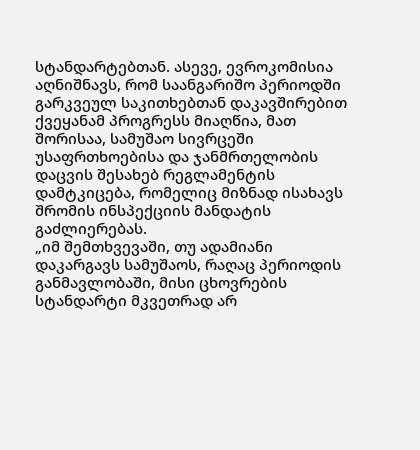სტანდარტებთან. ასევე, ევროკომისია აღნიშნავს, რომ საანგარიშო პერიოდში გარკვეულ საკითხებთან დაკავშირებით ქვეყანამ პროგრესს მიაღწია, მათ შორისაა, სამუშაო სივრცეში უსაფრთხოებისა და ჯანმრთელობის დაცვის შესახებ რეგლამენტის დამტკიცება, რომელიც მიზნად ისახავს შრომის ინსპექციის მანდატის გაძლიერებას.
„იმ შემთხვევაში, თუ ადამიანი დაკარგავს სამუშაოს, რაღაც პერიოდის განმავლობაში, მისი ცხოვრების სტანდარტი მკვეთრად არ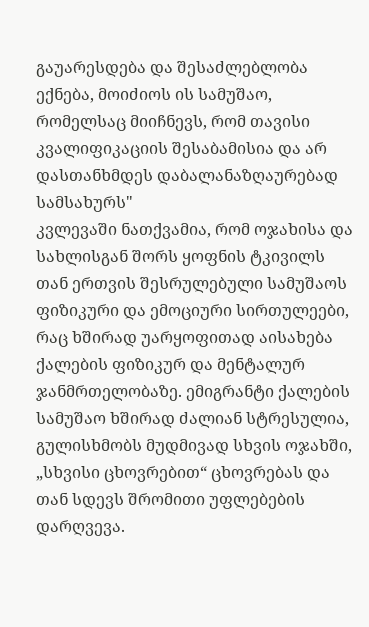გაუარესდება და შესაძლებლობა ექნება, მოიძიოს ის სამუშაო, რომელსაც მიიჩნევს, რომ თავისი კვალიფიკაციის შესაბამისია და არ დასთანხმდეს დაბალანაზღაურებად სამსახურს"
კვლევაში ნათქვამია, რომ ოჯახისა და სახლისგან შორს ყოფნის ტკივილს თან ერთვის შესრულებული სამუშაოს ფიზიკური და ემოციური სირთულეები, რაც ხშირად უარყოფითად აისახება ქალების ფიზიკურ და მენტალურ ჯანმრთელობაზე. ემიგრანტი ქალების სამუშაო ხშირად ძალიან სტრესულია, გულისხმობს მუდმივად სხვის ოჯახში, „სხვისი ცხოვრებით“ ცხოვრებას და თან სდევს შრომითი უფლებების დარღვევა.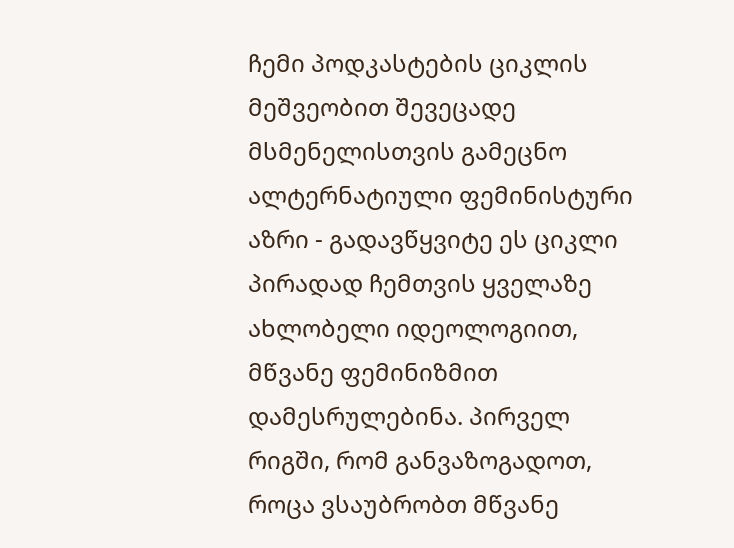ჩემი პოდკასტების ციკლის მეშვეობით შევეცადე მსმენელისთვის გამეცნო ალტერნატიული ფემინისტური აზრი - გადავწყვიტე ეს ციკლი პირადად ჩემთვის ყველაზე ახლობელი იდეოლოგიით, მწვანე ფემინიზმით დამესრულებინა. პირველ რიგში, რომ განვაზოგადოთ, როცა ვსაუბრობთ მწვანე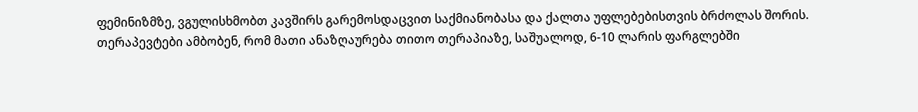ფემინიზმზე, ვგულისხმობთ კავშირს გარემოსდაცვით საქმიანობასა და ქალთა უფლებებისთვის ბრძოლას შორის.
თერაპევტები ამბობენ, რომ მათი ანაზღაურება თითო თერაპიაზე, საშუალოდ, 6-10 ლარის ფარგლებში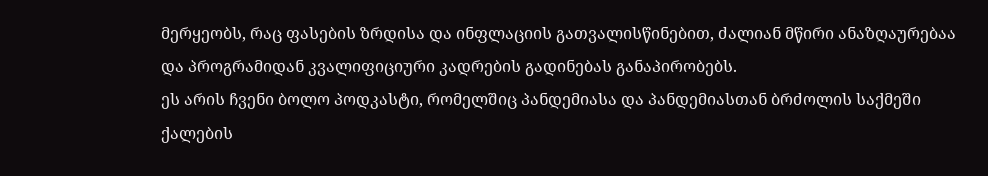მერყეობს, რაც ფასების ზრდისა და ინფლაციის გათვალისწინებით, ძალიან მწირი ანაზღაურებაა და პროგრამიდან კვალიფიციური კადრების გადინებას განაპირობებს.
ეს არის ჩვენი ბოლო პოდკასტი, რომელშიც პანდემიასა და პანდემიასთან ბრძოლის საქმეში ქალების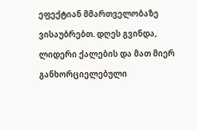ეფექტიან მმართველობაზე ვისაუბრებთ. დღეს გვინდა, ლიდერი ქალების და მათ მიერ განხორციელებული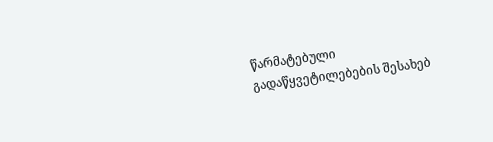წარმატებული გადაწყვეტილებების შესახებ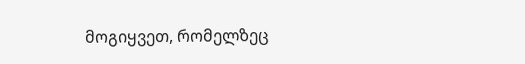მოგიყვეთ, რომელზეც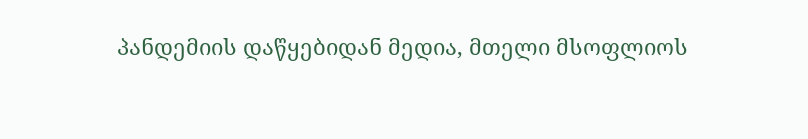პანდემიის დაწყებიდან მედია, მთელი მსოფლიოს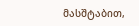მასშტაბით,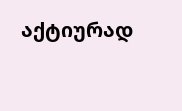აქტიურად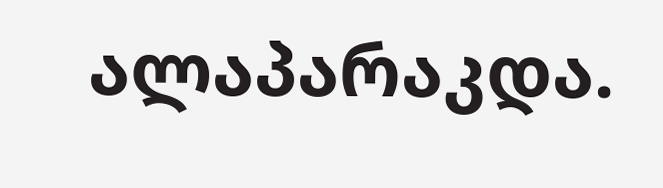ალაპარაკდა.